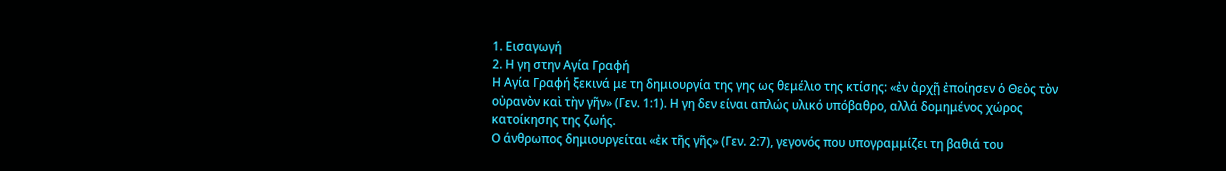1. Εισαγωγή
2. Η γη στην Αγία Γραφή
Η Αγία Γραφή ξεκινά με τη δημιουργία της γης ως θεμέλιο της κτίσης: «ἐν ἀρχῇ ἐποίησεν ὁ Θεὸς τὸν οὐρανὸν καὶ τὴν γῆν» (Γεν. 1:1). Η γη δεν είναι απλώς υλικό υπόβαθρο, αλλά δομημένος χώρος κατοίκησης της ζωής.
Ο άνθρωπος δημιουργείται «ἐκ τῆς γῆς» (Γεν. 2:7), γεγονός που υπογραμμίζει τη βαθιά του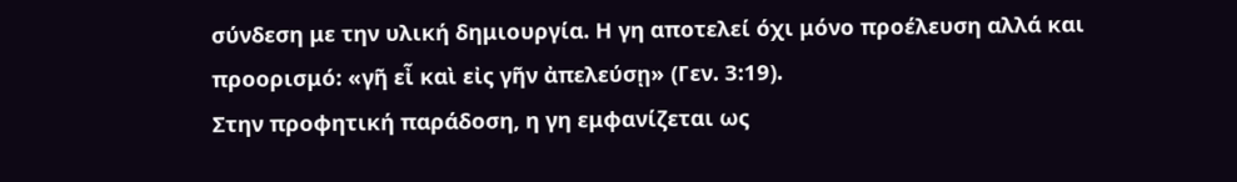σύνδεση με την υλική δημιουργία. Η γη αποτελεί όχι μόνο προέλευση αλλά και προορισμό: «γῆ εἶ καὶ εἰς γῆν ἀπελεύσῃ» (Γεν. 3:19).
Στην προφητική παράδοση, η γη εμφανίζεται ως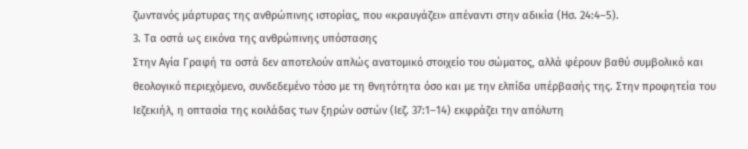ζωντανός μάρτυρας της ανθρώπινης ιστορίας, που «κραυγάζει» απέναντι στην αδικία (Ησ. 24:4–5).
3. Τα οστά ως εικόνα της ανθρώπινης υπόστασης
Στην Αγία Γραφή τα οστά δεν αποτελούν απλώς ανατομικό στοιχείο του σώματος, αλλά φέρουν βαθύ συμβολικό και θεολογικό περιεχόμενο, συνδεδεμένο τόσο με τη θνητότητα όσο και με την ελπίδα υπέρβασής της. Στην προφητεία του Ιεζεκιήλ, η οπτασία της κοιλάδας των ξηρών οστών (Ιεζ. 37:1–14) εκφράζει την απόλυτη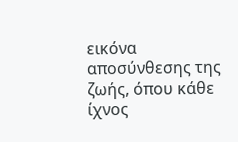εικόνα αποσύνθεσης της ζωής, όπου κάθε ίχνος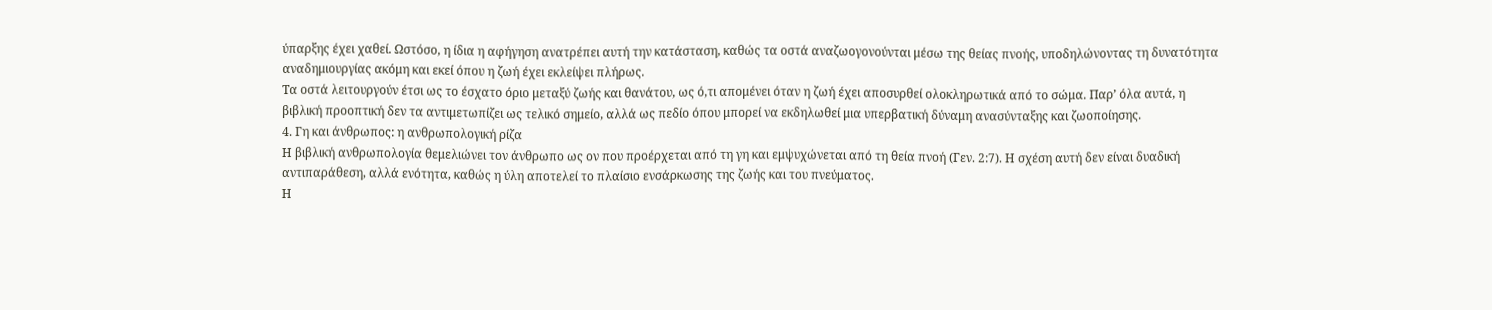ύπαρξης έχει χαθεί. Ωστόσο, η ίδια η αφήγηση ανατρέπει αυτή την κατάσταση, καθώς τα οστά αναζωογονούνται μέσω της θείας πνοής, υποδηλώνοντας τη δυνατότητα αναδημιουργίας ακόμη και εκεί όπου η ζωή έχει εκλείψει πλήρως.
Τα οστά λειτουργούν έτσι ως το έσχατο όριο μεταξύ ζωής και θανάτου, ως ό,τι απομένει όταν η ζωή έχει αποσυρθεί ολοκληρωτικά από το σώμα. Παρ’ όλα αυτά, η βιβλική προοπτική δεν τα αντιμετωπίζει ως τελικό σημείο, αλλά ως πεδίο όπου μπορεί να εκδηλωθεί μια υπερβατική δύναμη ανασύνταξης και ζωοποίησης.
4. Γη και άνθρωπος: η ανθρωπολογική ρίζα
Η βιβλική ανθρωπολογία θεμελιώνει τον άνθρωπο ως ον που προέρχεται από τη γη και εμψυχώνεται από τη θεία πνοή (Γεν. 2:7). Η σχέση αυτή δεν είναι δυαδική αντιπαράθεση, αλλά ενότητα, καθώς η ύλη αποτελεί το πλαίσιο ενσάρκωσης της ζωής και του πνεύματος.
Η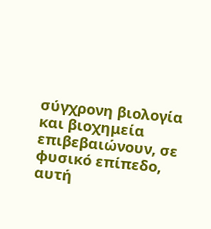σύγχρονη βιολογία και βιοχημεία επιβεβαιώνουν, σε φυσικό επίπεδο, αυτή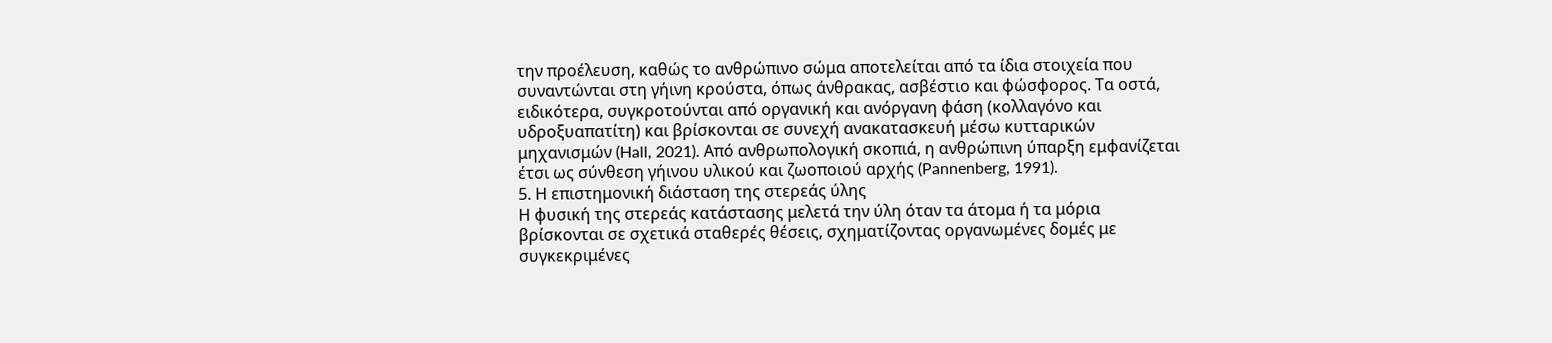την προέλευση, καθώς το ανθρώπινο σώμα αποτελείται από τα ίδια στοιχεία που συναντώνται στη γήινη κρούστα, όπως άνθρακας, ασβέστιο και φώσφορος. Τα οστά, ειδικότερα, συγκροτούνται από οργανική και ανόργανη φάση (κολλαγόνο και υδροξυαπατίτη) και βρίσκονται σε συνεχή ανακατασκευή μέσω κυτταρικών μηχανισμών (Hall, 2021). Από ανθρωπολογική σκοπιά, η ανθρώπινη ύπαρξη εμφανίζεται έτσι ως σύνθεση γήινου υλικού και ζωοποιού αρχής (Pannenberg, 1991).
5. Η επιστημονική διάσταση της στερεάς ύλης
Η φυσική της στερεάς κατάστασης μελετά την ύλη όταν τα άτομα ή τα μόρια βρίσκονται σε σχετικά σταθερές θέσεις, σχηματίζοντας οργανωμένες δομές με συγκεκριμένες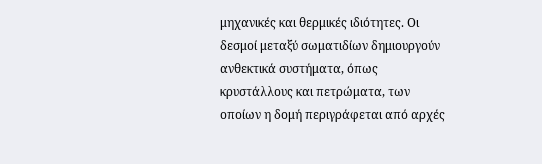μηχανικές και θερμικές ιδιότητες. Οι δεσμοί μεταξύ σωματιδίων δημιουργούν ανθεκτικά συστήματα, όπως κρυστάλλους και πετρώματα, των οποίων η δομή περιγράφεται από αρχές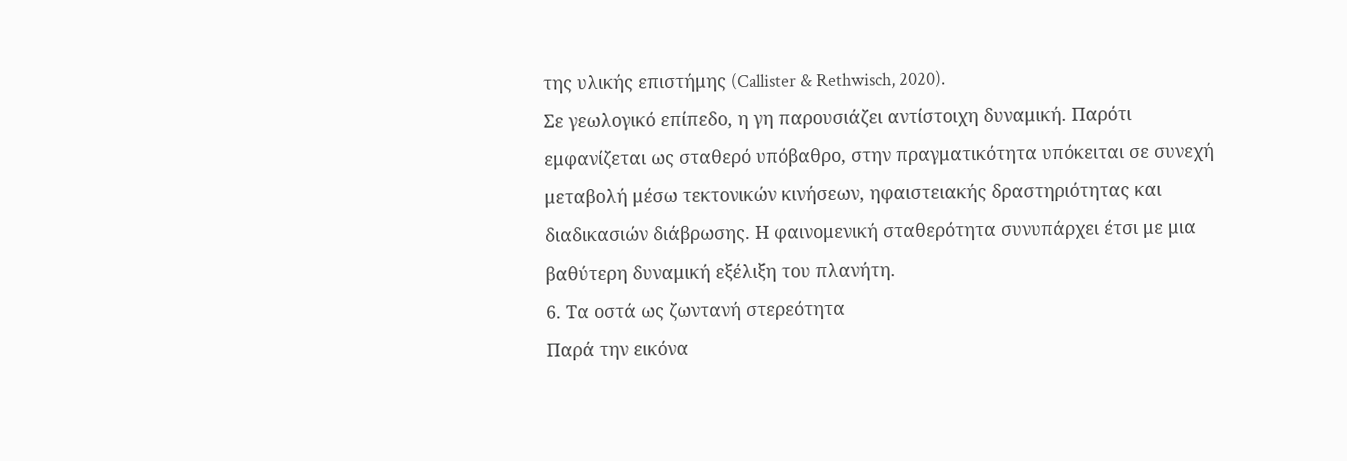της υλικής επιστήμης (Callister & Rethwisch, 2020).
Σε γεωλογικό επίπεδο, η γη παρουσιάζει αντίστοιχη δυναμική. Παρότι εμφανίζεται ως σταθερό υπόβαθρο, στην πραγματικότητα υπόκειται σε συνεχή μεταβολή μέσω τεκτονικών κινήσεων, ηφαιστειακής δραστηριότητας και διαδικασιών διάβρωσης. Η φαινομενική σταθερότητα συνυπάρχει έτσι με μια βαθύτερη δυναμική εξέλιξη του πλανήτη.
6. Τα οστά ως ζωντανή στερεότητα
Παρά την εικόνα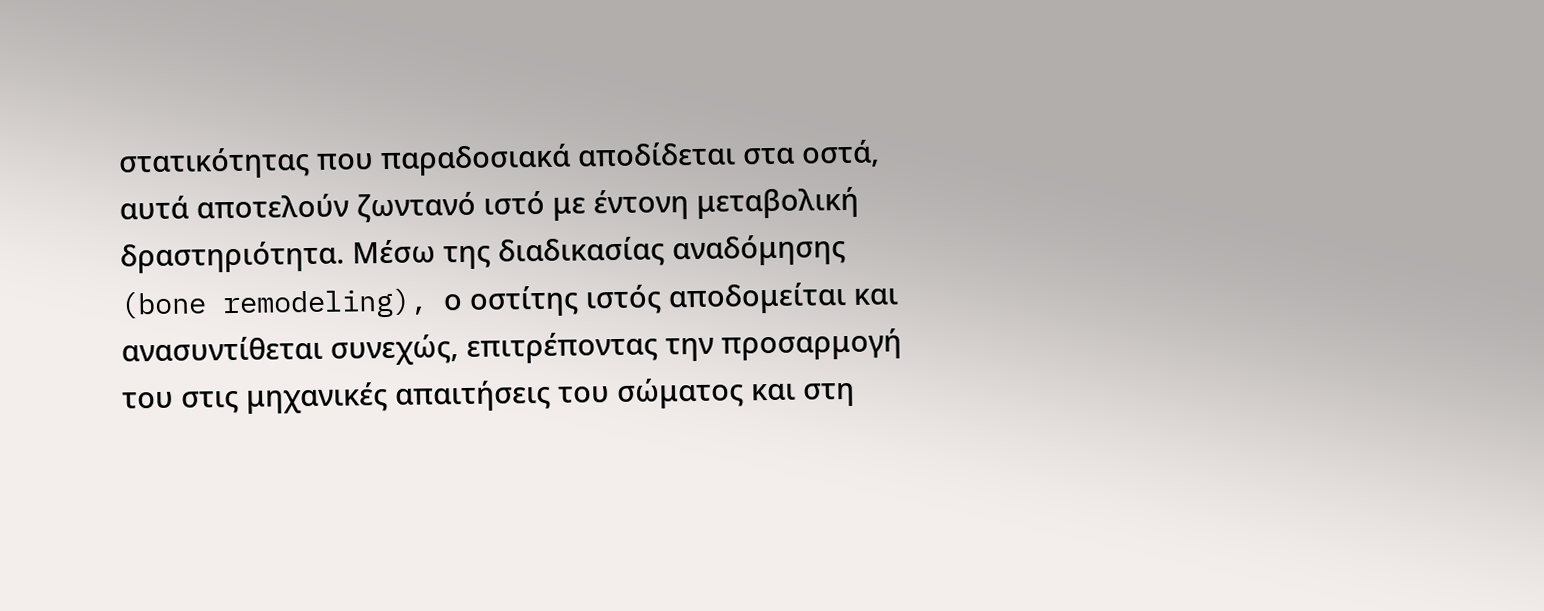στατικότητας που παραδοσιακά αποδίδεται στα οστά, αυτά αποτελούν ζωντανό ιστό με έντονη μεταβολική δραστηριότητα. Μέσω της διαδικασίας αναδόμησης (bone remodeling), ο οστίτης ιστός αποδομείται και ανασυντίθεται συνεχώς, επιτρέποντας την προσαρμογή του στις μηχανικές απαιτήσεις του σώματος και στη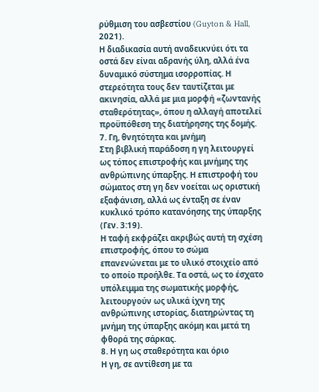ρύθμιση του ασβεστίου (Guyton & Hall, 2021).
Η διαδικασία αυτή αναδεικνύει ότι τα οστά δεν είναι αδρανής ύλη, αλλά ένα δυναμικό σύστημα ισορροπίας. Η στερεότητα τους δεν ταυτίζεται με ακινησία, αλλά με μια μορφή «ζωντανής σταθερότητας», όπου η αλλαγή αποτελεί προϋπόθεση της διατήρησης της δομής.
7. Γη, θνητότητα και μνήμη
Στη βιβλική παράδοση η γη λειτουργεί ως τόπος επιστροφής και μνήμης της ανθρώπινης ύπαρξης. Η επιστροφή του σώματος στη γη δεν νοείται ως οριστική εξαφάνιση, αλλά ως ένταξη σε έναν κυκλικό τρόπο κατανόησης της ύπαρξης (Γεν. 3:19).
Η ταφή εκφράζει ακριβώς αυτή τη σχέση επιστροφής, όπου το σώμα επανενώνεται με το υλικό στοιχείο από το οποίο προήλθε. Τα οστά, ως το έσχατο υπόλειμμα της σωματικής μορφής, λειτουργούν ως υλικά ίχνη της ανθρώπινης ιστορίας, διατηρώντας τη μνήμη της ύπαρξης ακόμη και μετά τη φθορά της σάρκας.
8. Η γη ως σταθερότητα και όριο
Η γη, σε αντίθεση με τα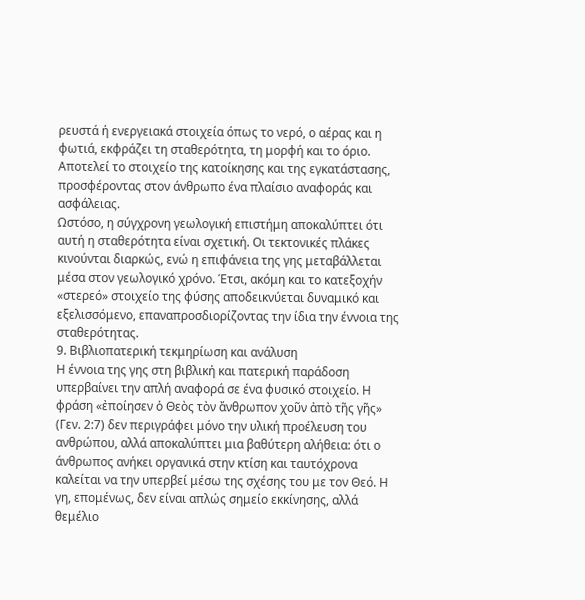ρευστά ή ενεργειακά στοιχεία όπως το νερό, ο αέρας και η φωτιά, εκφράζει τη σταθερότητα, τη μορφή και το όριο. Αποτελεί το στοιχείο της κατοίκησης και της εγκατάστασης, προσφέροντας στον άνθρωπο ένα πλαίσιο αναφοράς και ασφάλειας.
Ωστόσο, η σύγχρονη γεωλογική επιστήμη αποκαλύπτει ότι αυτή η σταθερότητα είναι σχετική. Οι τεκτονικές πλάκες κινούνται διαρκώς, ενώ η επιφάνεια της γης μεταβάλλεται μέσα στον γεωλογικό χρόνο. Έτσι, ακόμη και το κατεξοχήν «στερεό» στοιχείο της φύσης αποδεικνύεται δυναμικό και εξελισσόμενο, επαναπροσδιορίζοντας την ίδια την έννοια της σταθερότητας.
9. Βιβλιοπατερική τεκμηρίωση και ανάλυση
Η έννοια της γης στη βιβλική και πατερική παράδοση υπερβαίνει την απλή αναφορά σε ένα φυσικό στοιχείο. Η φράση «ἐποίησεν ὁ Θεὸς τὸν ἄνθρωπον χοῦν ἀπὸ τῆς γῆς» (Γεν. 2:7) δεν περιγράφει μόνο την υλική προέλευση του ανθρώπου, αλλά αποκαλύπτει μια βαθύτερη αλήθεια: ότι ο άνθρωπος ανήκει οργανικά στην κτίση και ταυτόχρονα καλείται να την υπερβεί μέσω της σχέσης του με τον Θεό. Η γη, επομένως, δεν είναι απλώς σημείο εκκίνησης, αλλά θεμέλιο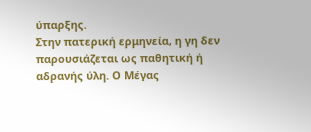ύπαρξης.
Στην πατερική ερμηνεία, η γη δεν παρουσιάζεται ως παθητική ή αδρανής ύλη. Ο Μέγας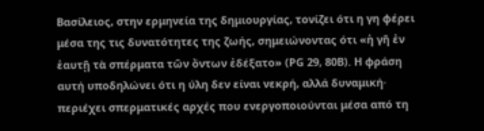Βασίλειος, στην ερμηνεία της δημιουργίας, τονίζει ότι η γη φέρει μέσα της τις δυνατότητες της ζωής, σημειώνοντας ότι «ἡ γῆ ἐν ἑαυτῇ τὰ σπέρματα τῶν ὄντων ἐδέξατο» (PG 29, 80B). Η φράση αυτή υποδηλώνει ότι η ύλη δεν είναι νεκρή, αλλά δυναμική· περιέχει σπερματικές αρχές που ενεργοποιούνται μέσα από τη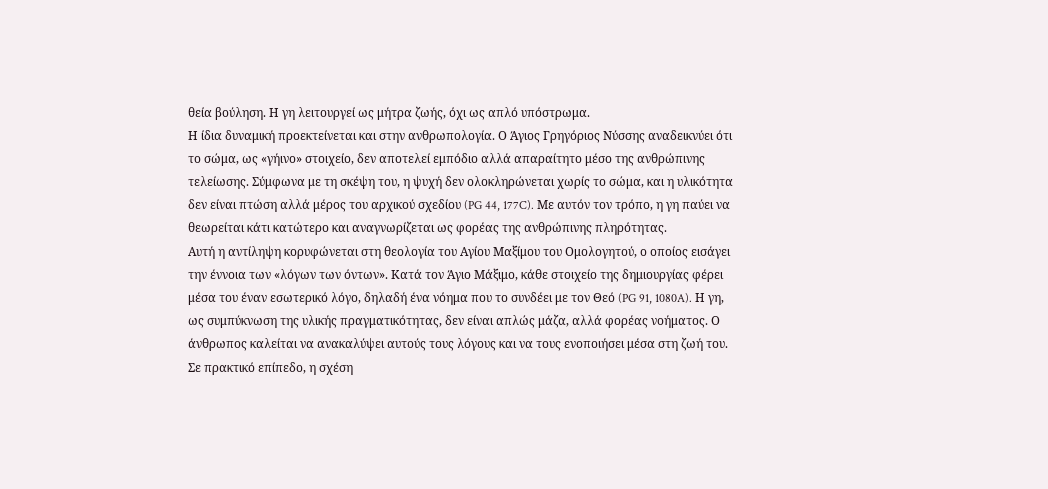θεία βούληση. Η γη λειτουργεί ως μήτρα ζωής, όχι ως απλό υπόστρωμα.
Η ίδια δυναμική προεκτείνεται και στην ανθρωπολογία. Ο Άγιος Γρηγόριος Νύσσης αναδεικνύει ότι το σώμα, ως «γήινο» στοιχείο, δεν αποτελεί εμπόδιο αλλά απαραίτητο μέσο της ανθρώπινης τελείωσης. Σύμφωνα με τη σκέψη του, η ψυχή δεν ολοκληρώνεται χωρίς το σώμα, και η υλικότητα δεν είναι πτώση αλλά μέρος του αρχικού σχεδίου (PG 44, 177C). Με αυτόν τον τρόπο, η γη παύει να θεωρείται κάτι κατώτερο και αναγνωρίζεται ως φορέας της ανθρώπινης πληρότητας.
Αυτή η αντίληψη κορυφώνεται στη θεολογία του Αγίου Μαξίμου του Ομολογητού, ο οποίος εισάγει την έννοια των «λόγων των όντων». Κατά τον Άγιο Μάξιμο, κάθε στοιχείο της δημιουργίας φέρει μέσα του έναν εσωτερικό λόγο, δηλαδή ένα νόημα που το συνδέει με τον Θεό (PG 91, 1080A). Η γη, ως συμπύκνωση της υλικής πραγματικότητας, δεν είναι απλώς μάζα, αλλά φορέας νοήματος. Ο άνθρωπος καλείται να ανακαλύψει αυτούς τους λόγους και να τους ενοποιήσει μέσα στη ζωή του.
Σε πρακτικό επίπεδο, η σχέση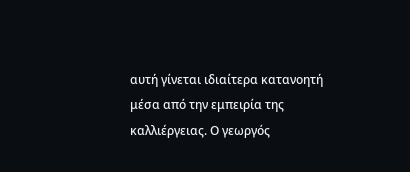αυτή γίνεται ιδιαίτερα κατανοητή μέσα από την εμπειρία της καλλιέργειας. Ο γεωργός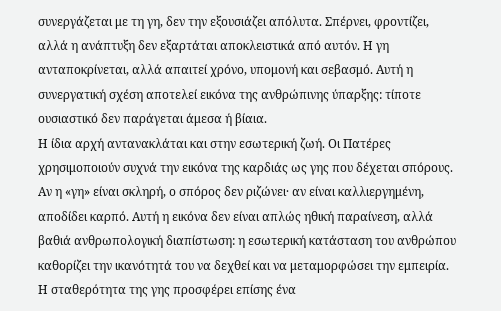συνεργάζεται με τη γη, δεν την εξουσιάζει απόλυτα. Σπέρνει, φροντίζει, αλλά η ανάπτυξη δεν εξαρτάται αποκλειστικά από αυτόν. Η γη ανταποκρίνεται, αλλά απαιτεί χρόνο, υπομονή και σεβασμό. Αυτή η συνεργατική σχέση αποτελεί εικόνα της ανθρώπινης ύπαρξης: τίποτε ουσιαστικό δεν παράγεται άμεσα ή βίαια.
Η ίδια αρχή αντανακλάται και στην εσωτερική ζωή. Οι Πατέρες χρησιμοποιούν συχνά την εικόνα της καρδιάς ως γης που δέχεται σπόρους. Αν η «γη» είναι σκληρή, ο σπόρος δεν ριζώνει· αν είναι καλλιεργημένη, αποδίδει καρπό. Αυτή η εικόνα δεν είναι απλώς ηθική παραίνεση, αλλά βαθιά ανθρωπολογική διαπίστωση: η εσωτερική κατάσταση του ανθρώπου καθορίζει την ικανότητά του να δεχθεί και να μεταμορφώσει την εμπειρία.
Η σταθερότητα της γης προσφέρει επίσης ένα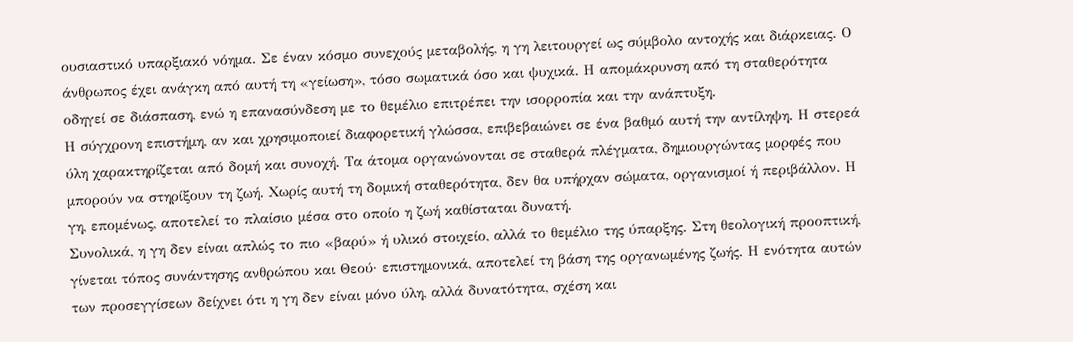ουσιαστικό υπαρξιακό νόημα. Σε έναν κόσμο συνεχούς μεταβολής, η γη λειτουργεί ως σύμβολο αντοχής και διάρκειας. Ο άνθρωπος έχει ανάγκη από αυτή τη «γείωση», τόσο σωματικά όσο και ψυχικά. Η απομάκρυνση από τη σταθερότητα οδηγεί σε διάσπαση, ενώ η επανασύνδεση με το θεμέλιο επιτρέπει την ισορροπία και την ανάπτυξη.
Η σύγχρονη επιστήμη, αν και χρησιμοποιεί διαφορετική γλώσσα, επιβεβαιώνει σε ένα βαθμό αυτή την αντίληψη. Η στερεά ύλη χαρακτηρίζεται από δομή και συνοχή. Τα άτομα οργανώνονται σε σταθερά πλέγματα, δημιουργώντας μορφές που μπορούν να στηρίξουν τη ζωή. Χωρίς αυτή τη δομική σταθερότητα, δεν θα υπήρχαν σώματα, οργανισμοί ή περιβάλλον. Η γη, επομένως, αποτελεί το πλαίσιο μέσα στο οποίο η ζωή καθίσταται δυνατή.
Συνολικά, η γη δεν είναι απλώς το πιο «βαρύ» ή υλικό στοιχείο, αλλά το θεμέλιο της ύπαρξης. Στη θεολογική προοπτική, γίνεται τόπος συνάντησης ανθρώπου και Θεού· επιστημονικά, αποτελεί τη βάση της οργανωμένης ζωής. Η ενότητα αυτών των προσεγγίσεων δείχνει ότι η γη δεν είναι μόνο ύλη, αλλά δυνατότητα, σχέση και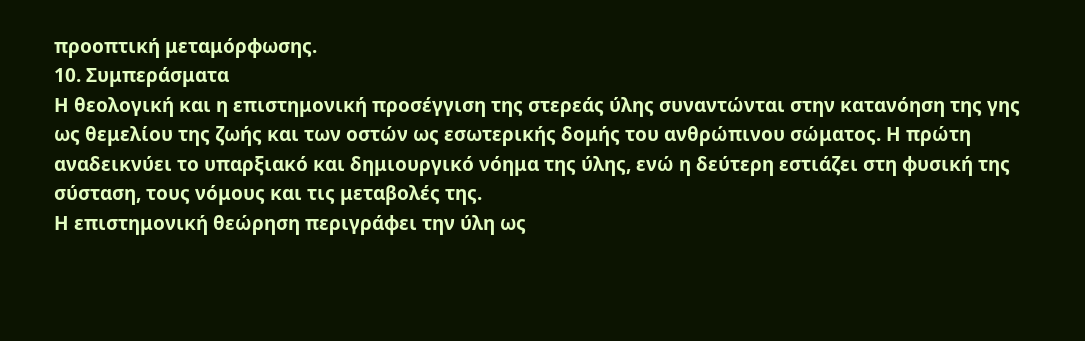προοπτική μεταμόρφωσης.
10. Συμπεράσματα
Η θεολογική και η επιστημονική προσέγγιση της στερεάς ύλης συναντώνται στην κατανόηση της γης ως θεμελίου της ζωής και των οστών ως εσωτερικής δομής του ανθρώπινου σώματος. Η πρώτη αναδεικνύει το υπαρξιακό και δημιουργικό νόημα της ύλης, ενώ η δεύτερη εστιάζει στη φυσική της σύσταση, τους νόμους και τις μεταβολές της.
Η επιστημονική θεώρηση περιγράφει την ύλη ως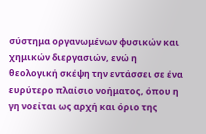σύστημα οργανωμένων φυσικών και χημικών διεργασιών, ενώ η θεολογική σκέψη την εντάσσει σε ένα ευρύτερο πλαίσιο νοήματος, όπου η γη νοείται ως αρχή και όριο της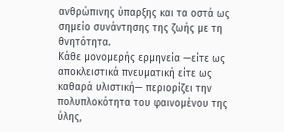ανθρώπινης ύπαρξης και τα οστά ως σημείο συνάντησης της ζωής με τη θνητότητα.
Κάθε μονομερής ερμηνεία —είτε ως αποκλειστικά πνευματική είτε ως καθαρά υλιστική— περιορίζει την πολυπλοκότητα του φαινομένου της ύλης,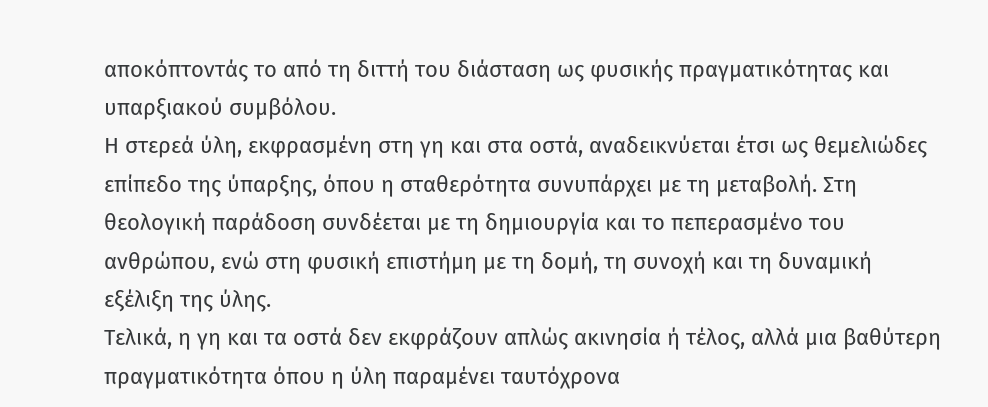αποκόπτοντάς το από τη διττή του διάσταση ως φυσικής πραγματικότητας και υπαρξιακού συμβόλου.
Η στερεά ύλη, εκφρασμένη στη γη και στα οστά, αναδεικνύεται έτσι ως θεμελιώδες επίπεδο της ύπαρξης, όπου η σταθερότητα συνυπάρχει με τη μεταβολή. Στη θεολογική παράδοση συνδέεται με τη δημιουργία και το πεπερασμένο του ανθρώπου, ενώ στη φυσική επιστήμη με τη δομή, τη συνοχή και τη δυναμική εξέλιξη της ύλης.
Τελικά, η γη και τα οστά δεν εκφράζουν απλώς ακινησία ή τέλος, αλλά μια βαθύτερη πραγματικότητα όπου η ύλη παραμένει ταυτόχρονα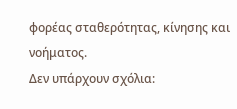φορέας σταθερότητας, κίνησης και νοήματος.
Δεν υπάρχουν σχόλια: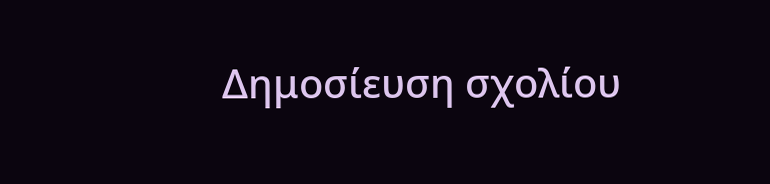Δημοσίευση σχολίου